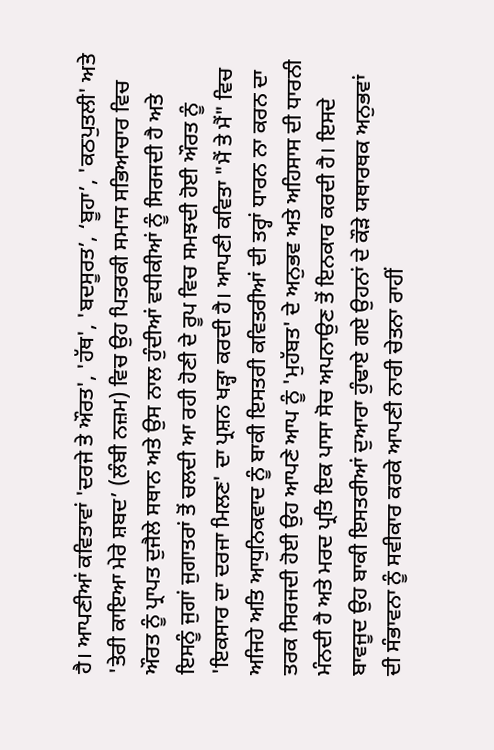ਹੈ। ਆਪਣੀਆਂ ਕਵਿਤਾਵਾਂ 'ਦਰਜੇ ਤੇ ਔਰਤ', 'ਹੱਥ', 'ਬਦਸੂਰਤ’, ‘ਬੂਹਾ’, 'ਕਠਪੁਤਲੀ' ਅਤੇ 'ਤੇਰੀ ਕਾਇਆ ਮੇਰੇ ਸ਼ਬਦ’ (ਲੰਬੀ ਨਜ਼ਮ) ਵਿਚ ਉਹ ਪਿਤਰਕੀ ਸਮਾਜ ਸਭਿਆਚਾਰ ਵਿਚ ਔਰਤ ਨੂੰ ਪ੍ਰਾਪਤ ਦੁਜੈਲੇ ਸਥਾਨ ਅਤੇ ਉਸ ਨਾਲ ਹੁੰਦੀਆਂ ਵਧੀਕੀਆਂ ਨੂੰ ਸਿਰਜਦੀ ਹੈ ਅਤੇ ਇਸਨੂੰ ਜੁਗਾਂ ਜੁਗਾਤਰਾਂ ਤੋਂ ਚਲਦੀ ਆ ਰਹੀ ਹੋਣੀ ਦੇ ਰੂਪ ਵਿਚ ਸਮਝਦੀ ਹੋਈ ਔਰਤ ਨੂੰ 'ਇਕਸਾਰ ਦਾ ਦਰਜਾ ਮਿਲਣ' ਦਾ ਪ੍ਰਸ਼ਨ ਖੜ੍ਹਾ ਕਰਦੀ ਹੈ। ਆਪਣੀ ਕਵਿਤਾ "ਮੈਂ ਤੇ ਮੈਂ" ਵਿਚ ਅਜਿਹੇ ਅਤਿ ਆਧੁਨਿਕਵਾਦ ਨੂੰ ਬਾਕੀ ਇਸਤਰੀ ਕਵਿਤਰੀਆਂ ਦੀ ਤਰ੍ਹਾਂ ਧਾਰਨ ਨਾ ਕਰਨ ਦਾ ਤਰਕ ਸਿਰਜਦੀ ਹੋਈ ਉਹ ਆਪਣੇ ਆਪ ਨੂੰ 'ਮੁਹੱਬਤ' ਦੇ ਅਨੁਭਵ ਅਤੇ ਅਹਿਸਾਸ ਦੀ ਧਾਰਨੀ ਮੰਨਦੀ ਹੈ ਅਤੇ ਮਰਦ ਪ੍ਰਤਿ ਇਕ ਪਾਸਾ ਸੋਚ ਅਪਨਾਉਣ ਤੋਂ ਇਨਕਾਰ ਕਰਦੀ ਹੈ। ਇਸਦੇ ਬਾਵਜੂਦ ਉਹ ਬਾਕੀ ਇਸਤਰੀਆਂ ਦੁਆਰਾ ਹੁੰਢਾਏ ਗਏ ਉਹਨਾਂ ਦੇ ਕੌੜੇ ਯਥਾਰਥਕ ਅਨੁਭਵਾਂ ਦੀ ਸੰਭਾਵਨਾ ਨੂੰ ਸਵੀਕਾਰ ਕਰਕੇ ਆਪਣੀ ਨਾਰੀ ਚੇਤਨਾ ਰਾਹੀਂ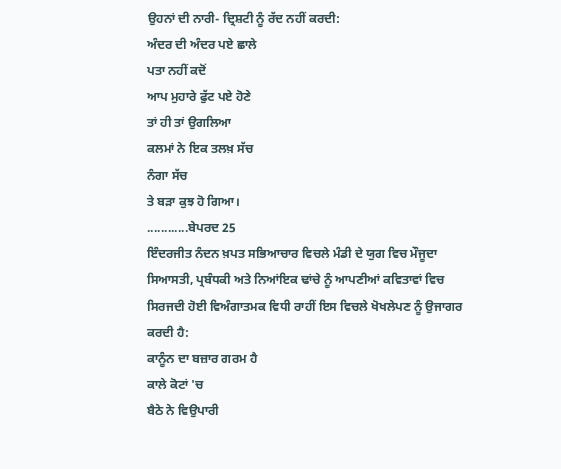ਉਹਨਾਂ ਦੀ ਨਾਰੀ- ਦ੍ਰਿਸ਼ਟੀ ਨੂੰ ਰੱਦ ਨਹੀਂ ਕਰਦੀ:
ਅੰਦਰ ਦੀ ਅੰਦਰ ਪਏ ਛਾਲੇ
ਪਤਾ ਨਹੀਂ ਕਦੋਂ
ਆਪ ਮੁਹਾਰੇ ਫੁੱਟ ਪਏ ਹੋਣੇ
ਤਾਂ ਹੀ ਤਾਂ ਉਗਲਿਆ
ਕਲਮਾਂ ਨੇ ਇਕ ਤਲਖ਼ ਸੱਚ
ਨੰਗਾ ਸੱਚ
ਤੇ ਬੜਾ ਕੁਝ ਹੋ ਗਿਆ।
............ਬੇਪਰਦ 25
ਇੰਦਰਜੀਤ ਨੰਦਨ ਖ਼ਪਤ ਸਭਿਆਚਾਰ ਵਿਚਲੇ ਮੰਡੀ ਦੇ ਯੁਗ ਵਿਚ ਮੌਜੂਦਾ ਸਿਆਸਤੀ, ਪ੍ਰਬੰਧਕੀ ਅਤੇ ਨਿਆਂਇਕ ਢਾਂਚੇ ਨੂੰ ਆਪਣੀਆਂ ਕਵਿਤਾਵਾਂ ਵਿਚ ਸਿਰਜਦੀ ਹੋਈ ਵਿਅੰਗਾਤਮਕ ਵਿਧੀ ਰਾਹੀਂ ਇਸ ਵਿਚਲੇ ਖੋਖਲੇਪਣ ਨੂੰ ਉਜਾਗਰ ਕਰਦੀ ਹੈ:
ਕਾਨੂੰਨ ਦਾ ਬਜ਼ਾਰ ਗਰਮ ਹੈ
ਕਾਲੇ ਕੋਟਾਂ 'ਚ
ਬੈਠੇ ਨੇ ਵਿਉਪਾਰੀ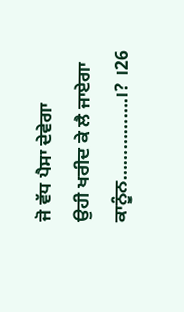ਜੋ ਵੱਧ ਪੈਸਾ ਦੇਵੇਗਾ
ਉਹੀ ਖਰੀਦ ਕੇ ਲੈ ਜਾਏਗਾ
ਕਾਨੂੰਨ…………….।? ।26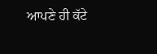ਆਪਣੇ ਹੀ ਕੱਟੇ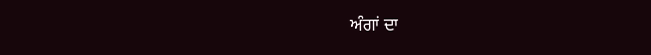ਅੰਗਾਂ ਦਾ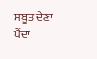ਸਬੂਤ ਦੇਣਾ ਪੈਂਦਾ